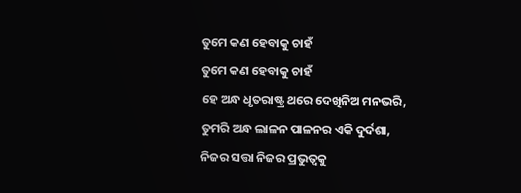ତୁମେ କଣ ହେବାକୁ ଚାହଁ
ତୁମେ କଣ ହେବାକୁ ଚାହଁ
ହେ ଅନ୍ଧ ଧୃତରାଷ୍ଟ୍ର ଥରେ ଦେଖିନିଅ ମନଭରି,
ତୁମରି ଅନ୍ଧ ଲାଳନ ପାଳନର ଏକି ଦୁର୍ଦଶା,
ନିଜର ସତ୍ତା ନିଜର ପ୍ରଭୁତ୍ୱକୁ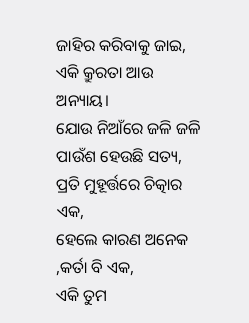ଜାହିର କରିବାକୁ ଜାଇ,
ଏକି କ୍ରୁରତା ଆଉ ଅନ୍ୟାୟ।
ଯୋଉ ନିଆଁରେ ଜଳି ଜଳି ପାଉଁଶ ହେଉଛି ସତ୍ୟ,
ପ୍ରତି ମୁହୂର୍ତ୍ତରେ ଚିତ୍କାର ଏକ,
ହେଲେ କାରଣ ଅନେକ ,କର୍ତା ବି ଏକ,
ଏକି ତୁମ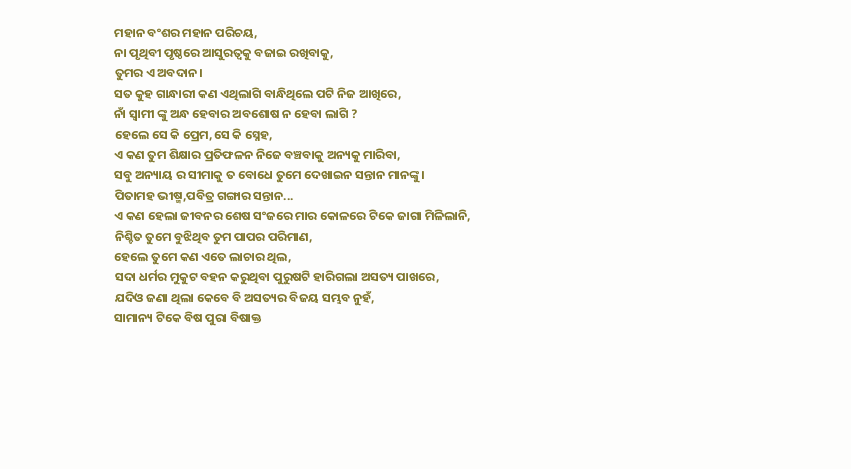ମହାନ ବଂଶର ମହାନ ପରିଚୟ,
ନା ପୃଥିବୀ ପୃଷ୍ଠରେ ଆସୁରତ୍ୱକୁ ବଜାଇ ରଖିବାକୁ,
ତୁମର ଏ ଅବଦାନ।
ସତ କୁହ ଗାନ୍ଧାରୀ କଣ ଏଥିଲାଗି ବାନ୍ଧିଥିଲେ ପଟି ନିଜ ଆଖିରେ,
ନାଁ ସ୍ୱାମୀ ଙ୍କୁ ଅନ୍ଧ ହେବାର ଅବଶୋଷ ନ ହେବା ଲାଗି ?
ହେଲେ ସେ କି ପ୍ରେମ,ସେ କି ସ୍ନେହ,
ଏ କଣ ତୁମ ଶିକ୍ଷାର ପ୍ରତିଫଳନ ନିଜେ ବଞ୍ଚବାକୁ ଅନ୍ୟକୁ ମାରିବା,
ସବୁ ଅନ୍ୟାୟ ର ସୀମାକୁ ତ ବୋଧେ ତୁମେ ଦେଖାଇନ ସନ୍ତାନ ମାନଙ୍କୁ।
ପିତାମହ ଭୀଷ୍ମ,ପବିତ୍ର ଗଙ୍ଗାର ସନ୍ତାନ...
ଏ କଣ ହେଲା ଜୀବନର ଶେଷ ସଂଜରେ ମାର କୋଳରେ ଟିକେ ଜାଗା ମିଳିଲାନି,
ନିଶ୍ଚିତ ତୁମେ ବୁଝିଥିବ ତୁମ ପାପର ପରିମାଣ,
ହେଲେ ତୁମେ କଣ ଏତେ ଲାଚାର ଥିଲ,
ସଦା ଧର୍ମର ମୁକୁଟ ବହନ କରୁଥିବା ପୁରୁଷଟି ହାରିଗଲା ଅସତ୍ୟ ପାଖରେ,
ଯଦିଓ ଜଣା ଥିଲା କେବେ ବି ଅସତ୍ୟର ବିଜୟ ସମ୍ଭବ ନୁହଁ,
ସାମାନ୍ୟ ଟିକେ ବିଷ ପୁରା ବିଷାକ୍ତ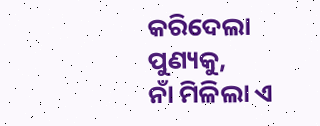କରିଦେଲା ପୁଣ୍ୟକୁ,
ନାଁ ମିଳିଲା ଏ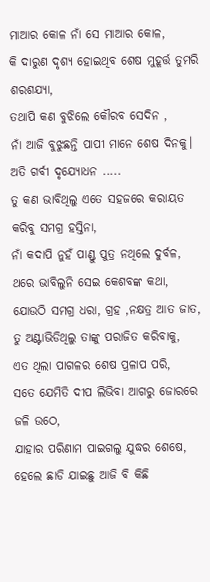ମାଆର କୋଳ ନାଁ ସେ ମାଆର କୋଳ,
କି ଦାରୁଣ ଦୃଶ୍ୟ ହୋଇଥିବ ଶେଷ ମୁହୂର୍ତ୍ତ ତୁମରି ଶରଶଯ୍ୟା,
ତଥାପି କଣ ବୁଝିଲେ କୌରବ ସେଦିନ ,
ନାଁ ଆଜି ବୁଝୁଛନ୍ତି ପାପୀ ମାନେ ଶେଷ ଦିନକୁ।
ଅତି ଗର୍ବୀ ଦୃଯ୍ୟୋଧନ .....
ତୁ କଣ ଭାବିଥିଲୁ ଏତେ ସହଜରେ କରାୟତ କରିବୁ ସମଗ୍ର ହସ୍ତିନା,
ନାଁ କଦାପି ନୁହଁ ପାଣ୍ଡୁ ପୁତ୍ର ନଥିଲେ ଦୁର୍ବଳ,
ଥରେ ଭାବିଲୁନି ସେଇ କେଶବଙ୍କ କଥା,
ଯୋଉଠି ସମଗ୍ର ଧରା, ଗ୍ରହ ,ନକ୍ଷତ୍ର ଆତ ଜାତ,
ତୁ ଅଣ୍ଟାଭିଡିଥିଲୁ ତାଙ୍କୁ ପରାଜିତ କରିବାକୁ,
ଏତ ଥିଲା ପାଗଳର ଶେଷ ପ୍ରଳାପ ପରି,
ସତେ ଯେମିତି ଦୀପ ଲିଭିବା ଆଗରୁ ଜୋରରେ ଜଳି ଉଠେ,
ଯାହାର ପରିଣାମ ପାଇଗଲୁ ଯୁଦ୍ଧର ଶେଷେ,
ହେଲେ ଛାଡି ଯାଇଛୁ ଆଜି ବି କିଛି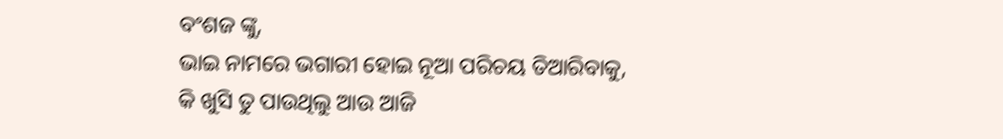ବଂଶଜ ଙ୍କୁ,
ଭାଇ ନାମରେ ଭଗାରୀ ହୋଇ ନୂଆ ପରିଚୟ ତିଆରିବାକୁ,
କି ଖୁସି ତୁ ପାଉଥିଲୁ ଆଉ ଆଜି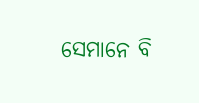ସେମାନେ ବି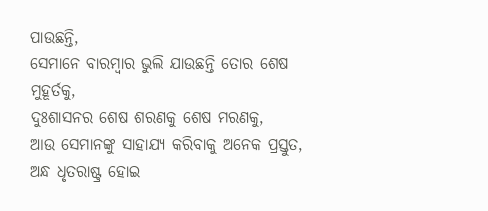ପାଉଛନ୍ତି,
ସେମାନେ ବାରମ୍ବାର ଭୁଲି ଯାଉଛନ୍ତି ତୋର ଶେଷ ମୁହୂର୍ତକୁ,
ଦୁଃଶାସନର ଶେଷ ଶରଣକୁ ଶେଷ ମରଣକୁ,
ଆଉ ସେମାନଙ୍କୁ ସାହାଯ୍ୟ କରିବାକୁ ଅନେକ ପ୍ରସ୍ତୁତ,
ଅନ୍ଧ ଧୃତରାଷ୍ଟ୍ର ହୋଇ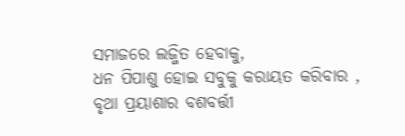ସମାଜରେ ଲଜ୍ଜିତ ହେବାକୁ,
ଧନ ପିପାଶୁ ହୋଇ ସବୁକୁ କରାୟତ କରିବାର ,
ବୃଥା ପ୍ରୟାଶାର ବଶବର୍ତ୍ତୀ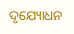ଦୃଯ୍ୟୋଧନ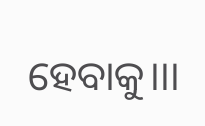ହେବାକୁ।।।